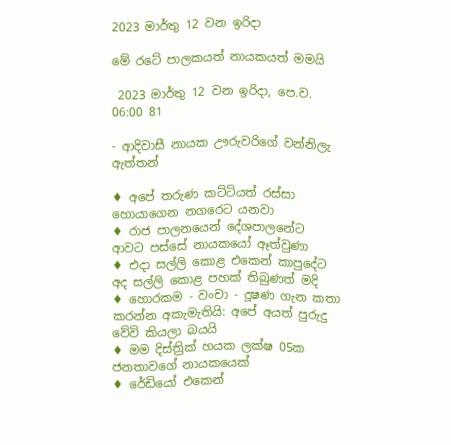2023 මාර්තු 12 වන ඉරිදා

මේ රටේ පාලකයත් නායකයත් මමයි

 2023 මාර්තු 12 වන ඉරිදා, පෙ.ව. 06:00 81

- ආදිවාසී නායක ඌරුවරිගේ වන්නිලැ ඇත්තන්

♦ අපේ තරුණ කට්ටියත් රස්සා හොයාගෙන නගරෙට යනවා
♦ රාජ පාලනයෙන් දේශපාලනේට ආවට පස්සේ නායකයෝ ඈත්වුණා
♦ එදා සල්ලි කොළ එකෙන් කාපුදේට අද සල්ලි කොළ පහක් තිබුණත් මදි
♦ හොරකම - වංචා - දූෂණ ගැන කතා කරන්න අකැමැතියි: අපේ අයත් පුරුදු වේවි කියලා බයයි
♦ මම දිස්ත්‍රික් හයක ලක්ෂ 05ක ජනතාවගේ නායකයෙක්
♦ රේඩියෝ එකෙන්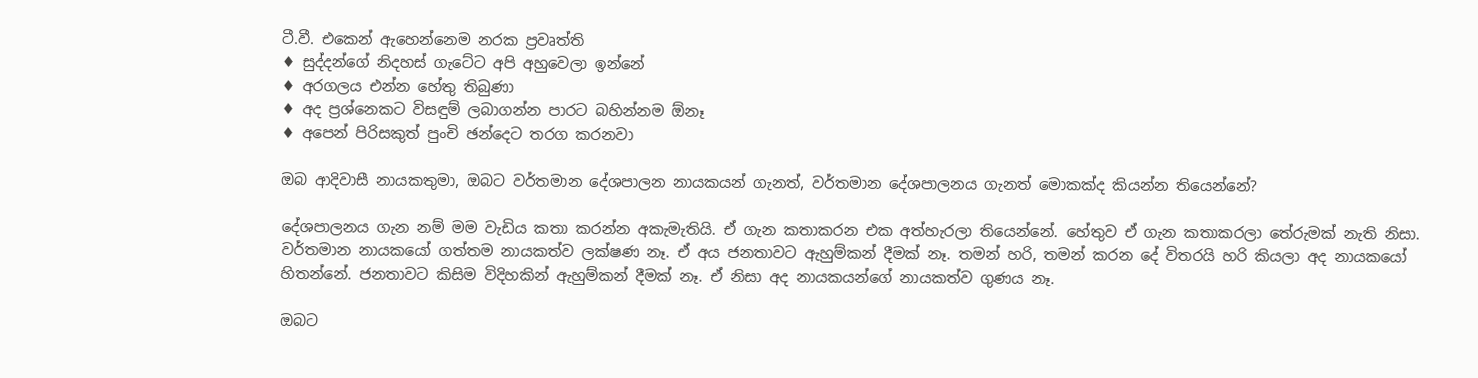ටී.වී. එකෙන් ඇහෙන්නෙම නරක ප්‍රවෘත්ති
♦ සුද්දන්ගේ නිදහස් ගැටේට අපි අහුවෙලා ඉන්නේ
♦ අරගලය එන්න හේතු තිබුණා
♦ අද ප්‍රශ්නෙකට විසඳුම් ලබාගන්න පාරට බහින්නම ඕනෑ
♦ අපෙන් පිරිසකුත් පුංචි ඡන්දෙට තරග කරනවා

ඔබ ආදිවාසී නායකතුමා, ඔබට වර්තමාන දේශපාලන නායකයන් ගැනත්, වර්තමාන දේශපාලනය ගැනත් මොකක්ද කියන්න තියෙන්නේ?

දේශපාලනය ගැන නම් මම වැඩිය කතා කරන්න අකැමැතියි. ඒ ගැන කතාකරන එක අත්හැරලා තියෙන්නේ. හේතුව ඒ ගැන කතාකරලා තේරුමක් නැති නිසා. වර්තමාන නායකයෝ ගත්තම නායකත්ව ලක්ෂණ නෑ. ඒ අය ජනතාවට ඇහුම්කන් දීමක් නෑ. තමන් හරි, තමන් කරන දේ විතරයි හරි කියලා අද නායකයෝ හිතන්නේ. ජනතාවට කිසිම විදිහකින් ඇහුම්කන් දීමක් නෑ. ඒ නිසා අද නායකයන්ගේ නායකත්ව ගුණය නෑ.

ඔබට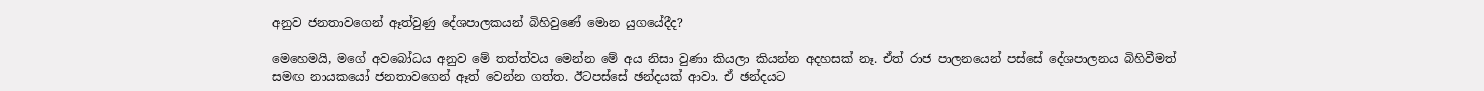අනුව ජනතාවගෙන් ඈත්වුණු දේශපාලකයන් බිහිවුණේ මොන යුගයේදීද?

මෙහෙමයි, මගේ අවබෝධය අනුව මේ තත්ත්වය මෙන්න මේ අය නිසා වුණා කියලා කියන්න අදහසක් නෑ. ඒත් රාජ පාලනයෙන් පස්සේ දේශපාලනය බිහිවීමත් සමඟ නායකයෝ ජනතාවගෙන් ඈත් වෙන්න ගත්ත. ඊටපස්සේ ඡන්දයක් ආවා. ඒ ඡන්දයට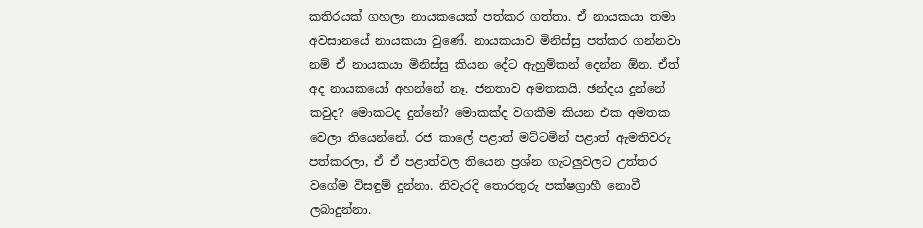කතිරයක් ගහලා නායකයෙක් පත්කර ගත්තා. ඒ නායකයා තමා අවසානයේ නායකයා වුණේ. නායකයාව මිනිස්සු පත්කර ගන්නවා නම් ඒ නායකයා මිනිස්සු කියන දේට ඇහුම්කන් දෙන්න ඕන. ඒත් අද නායකයෝ අහන්නේ නෑ. ජනතාව අමතකයි. ඡන්දය දුන්නේ කවුද? මොකටද දුන්නේ? මොකක්ද වගකීම කියන එක අමතක වෙලා තියෙන්නේ. රජ කාලේ පළාත් මට්ටමින් පළාත් ඇමතිවරු පත්කරලා, ඒ ඒ පළාත්වල තියෙන ප්‍රශ්න ගැටලුවලට උත්තර වගේම විසඳුම් දුන්නා. නිවැරදි තොරතුරු පක්ෂග්‍රාහී නොවී ලබාදුන්නා.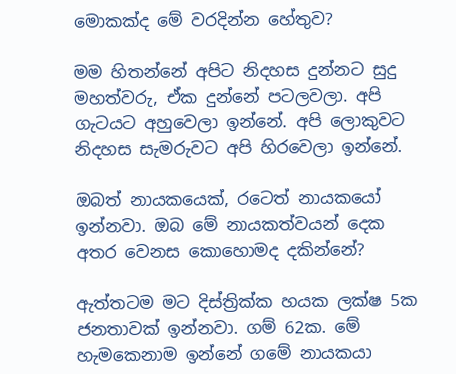මොකක්ද මේ වරදින්න හේතුව?

මම හිතන්නේ අපිට නිදහස දුන්නට සුදු මහත්වරු, ඒක දුන්නේ පටලවලා. අපි ගැටයට අහුවෙලා ඉන්නේ. අපි ලොකුවට නිදහස සැමරුවට අපි හිරවෙලා ඉන්නේ.

ඔබත් නායකයෙක්, රටෙත් නායකයෝ ඉන්නවා. ඔබ මේ නායකත්වයන් දෙක අතර වෙනස කොහොමද දකින්නේ?

ඇත්තටම මට දිස්ත්‍රික්ක හයක ලක්ෂ 5ක ජනතාවක් ඉන්නවා. ගම් 62ක. මේ හැමකෙනාම ඉන්නේ ගමේ නායකයා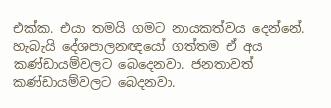එක්ක. එයා තමයි ගමට නායකත්වය දෙන්නේ. හැබැයි දේශපාලනඥයෝ ගත්තම ඒ අය කණ්ඩායම්වලට බෙදෙනවා. ජනතාවත් කණ්ඩායම්වලට බෙදනවා.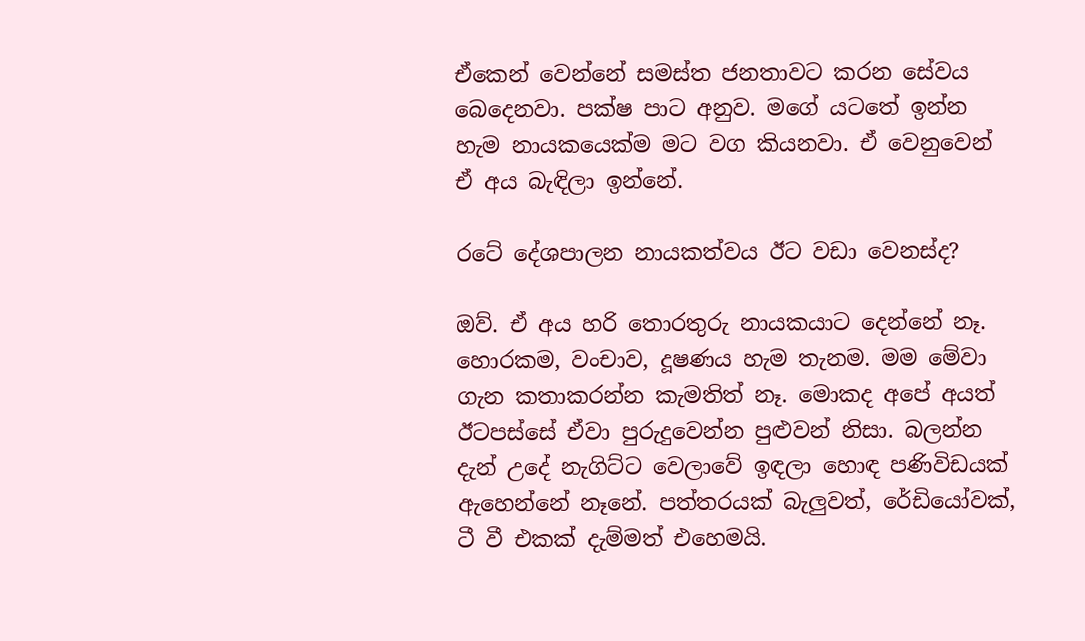ඒකෙන් වෙන්නේ සමස්ත ජනතාවට කරන සේවය බෙදෙනවා. පක්ෂ පාට අනුව. මගේ යටතේ ඉන්න හැම නායකයෙක්ම මට වග කියනවා. ඒ වෙනුවෙන් ඒ අය බැඳිලා ඉන්නේ.

රටේ දේශපාලන නායකත්වය ඊට වඩා වෙනස්ද?

ඔව්. ඒ අය හරි තොරතුරු නායකයාට දෙන්නේ නෑ. හොරකම, වංචාව, දූෂණය හැම තැනම. මම මේවා ගැන කතාකරන්න කැමතිත් නෑ. මොකද අපේ අයත් ඊටපස්සේ ඒවා පුරුදුවෙන්න පුළුවන් නිසා. බලන්න දැන් උදේ නැගිට්ට වෙලාවේ ඉඳලා හොඳ පණිවිඩයක් ඇහෙන්නේ නෑනේ. පත්තරයක් බැලුවත්, රේඩියෝවක්, ටී වී එකක් දැම්මත් එහෙමයි.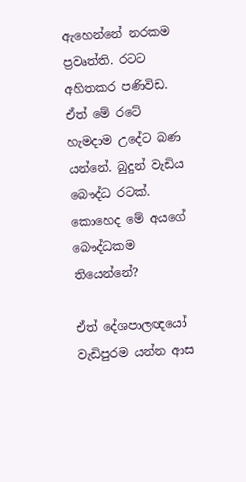ඇහෙන්නේ නරකම ප්‍රවෘත්ති. රටට අහිතකර පණිවිඩ. ඒත් මේ රටේ හැමදාම උදේට බණ යන්නේ. බුදුන් වැඩිය බෞද්ධ රටක්. කොහෙද මේ අයගේ බෞද්ධකම තියෙන්නේ?

ඒත් දේශපාලඥයෝ වැඩිපුරම යන්න ආස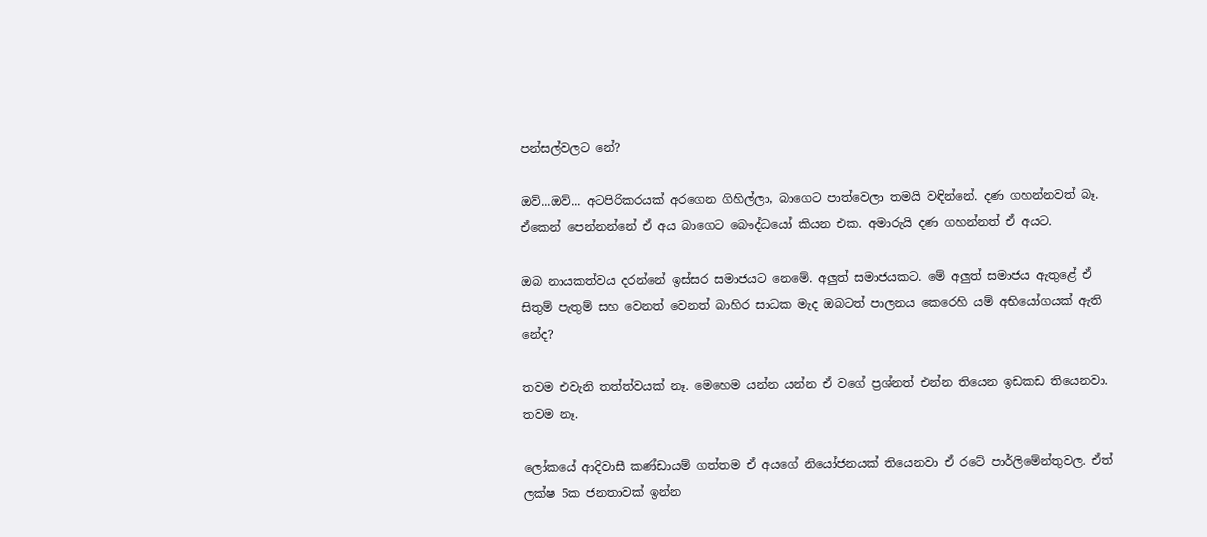පන්සල්වලට නේ?

ඔව්...ඔව්... අටපිරිකරයක් අරගෙන ගිහිල්ලා, බාගෙට පාත්වෙලා තමයි වඳින්නේ. දණ ගහන්නවත් බෑ. ඒකෙන් පෙන්නන්නේ ඒ අය බාගෙට බෞද්ධයෝ කියන එක. අමාරුයි දණ ගහන්නත් ඒ අයට.

ඔබ නායකත්වය දරන්නේ ඉස්සර සමාජයට නෙමේ. අලුත් සමාජයකට. මේ අලුත් සමාජය ඇතුළේ ඒ සිතුම් පැතුම් සහ වෙනත් වෙනත් බාහිර සාධක මැද ඔබටත් පාලනය කෙරෙහි යම් අභියෝගයක් ඇති නේද?

තවම එවැනි තත්ත්වයක් නෑ. මෙහෙම යන්න යන්න ඒ වගේ ප්‍රශ්නත් එන්න තියෙන ඉඩකඩ තියෙනවා. තවම නෑ.

ලෝකයේ ආදිවාසී කණ්ඩායම් ගත්තම ඒ අයගේ නියෝජනයක් තියෙනවා ඒ රටේ පාර්ලිමේන්තුවල. ඒත් ලක්ෂ 5ක ජනතාවක් ඉන්න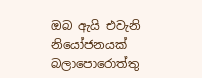ඔබ ඇයි එවැනි නියෝජනයක් බලාපොරොත්තු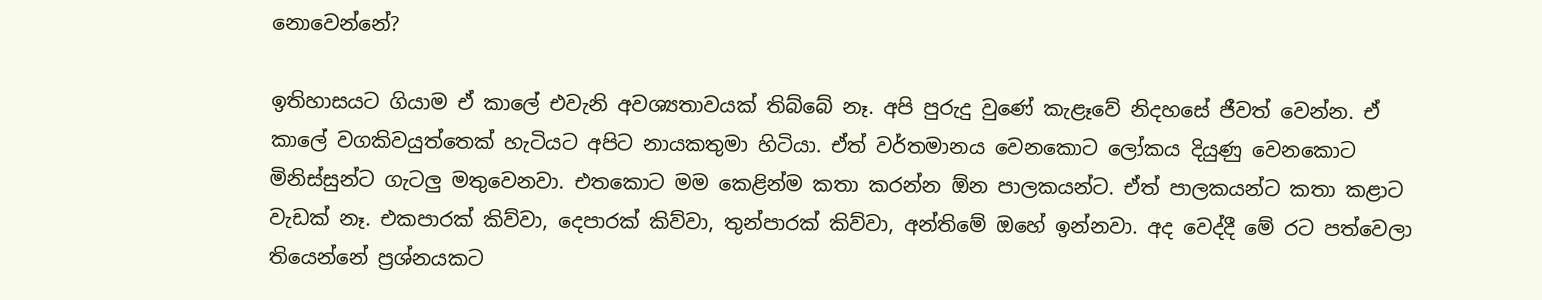නොවෙන්නේ?

ඉතිහාසයට ගියාම ඒ කාලේ එවැනි අවශ්‍යතාවයක් තිබ්බේ නෑ. අපි පුරුදු වුණේ කැළෑවේ නිදහසේ ජීවත් වෙන්න. ඒ කාලේ වගකිවයුත්තෙක් හැටියට අපිට නායකතුමා හිටියා. ඒත් වර්තමානය වෙනකොට ලෝකය දියුණු වෙනකොට මිනිස්සුන්ට ගැටලු මතුවෙනවා. එතකොට මම කෙළින්ම කතා කරන්න ඕන පාලකයන්ට. ඒත් පාලකයන්ට කතා කළාට වැඩක් නෑ. එකපාරක් කිව්වා, දෙපාරක් කිව්වා, තුන්පාරක් කිව්වා, අන්තිමේ ඔහේ ඉන්නවා. අද වෙද්දී මේ රට පත්වෙලා තියෙන්නේ ප්‍රශ්නයකට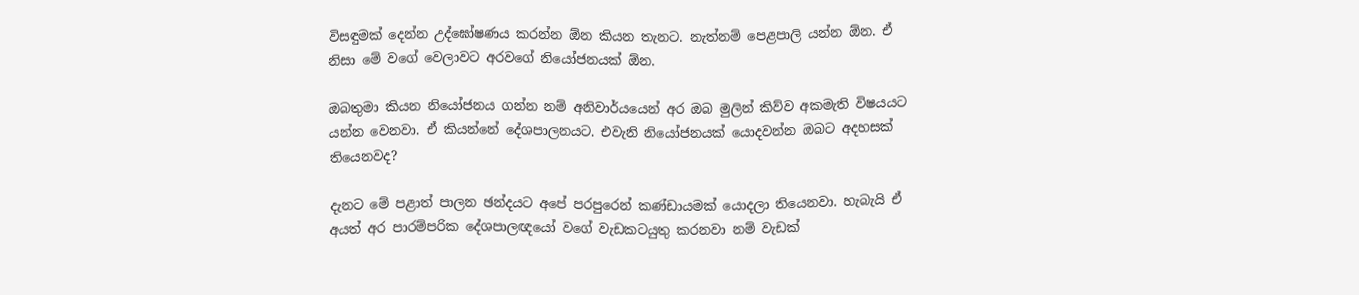විසඳුමක් දෙන්න උද්ඝෝෂණය කරන්න ඕන කියන තැනට. නැත්නම් පෙළපාලි යන්න ඕන. ඒ නිසා මේ වගේ වෙලාවට අරවගේ නියෝජනයක් ඕන.

ඔබතුමා කියන නියෝජනය ගන්න නම් අනිවාර්යයෙන් අර ඔබ මුලින් කිව්ව අකමැති විෂයයට යන්න වෙනවා. ඒ කියන්නේ දේශපාලනයට. එවැනි නියෝජනයක් යොදවන්න ඔබට අදහසක් තියෙනවද?

දැනට මේ පළාත් පාලන ඡන්දයට අපේ පරපුරෙන් කණ්ඩායමක් යොදලා තියෙනවා. හැබැයි ඒ අයත් අර පාරම්පරික දේශපාලඥයෝ වගේ වැඩකටයුතු කරනවා නම් වැඩක්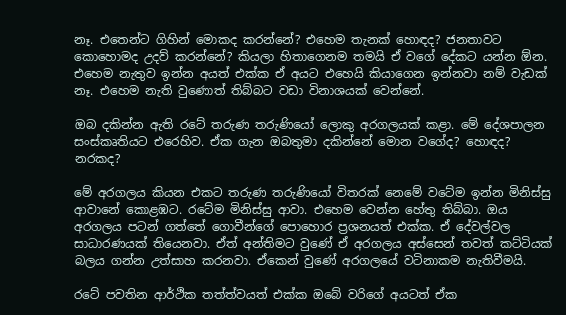නෑ. එතෙන්ට ගිහින් මොකද කරන්නේ? එහෙම තැනක් හොඳද? ජනතාවට කොහොමද උදව් කරන්නේ? කියලා හිතාගෙනම තමයි ඒ වගේ දේකට යන්න ඕන. එහෙම නැතුව ඉන්න අයත් එක්ක ඒ අයට එහෙයි කියාගෙන ඉන්නවා නම් වැඩක් නෑ. එහෙම නැති වුණොත් තිබ්බට වඩා විනාශයක් වෙන්නේ.

ඔබ දකින්න ඇති රටේ තරුණ තරුණියෝ ලොකු අරගලයක් කළා. මේ දේශපාලන සංස්කෘතියට එරෙහිව. ඒක ගැන ඔබතුමා දකින්නේ මොන වගේද? හොඳද? නරකද?

මේ අරගලය කියන එකට තරුණ තරුණියෝ විතරක් නෙමේ වටේම ඉන්න මිනිස්සු ආවානේ කොළඹට. රටේම මිනිස්සු ආවා. එහෙම වෙන්න හේතු තිබ්බා. ඔය අරගලය පටන් ගත්තේ ගොවීන්ගේ පොහොර ප්‍රශනයත් එක්ක. ඒ දේවල්වල සාධාරණයක් තියෙනවා. ඒත් අන්තිමට වුණේ ඒ අරගලය අස්සෙන් තවත් කට්ටියක් බලය ගන්න උත්සාහ කරනවා. ඒකෙන් වුණේ අරගලයේ වටිනාකම නැතිවීමයි.

රටේ පවතින ආර්ථික තත්ත්වයත් එක්ක ඔබේ වරිගේ අයටත් ඒක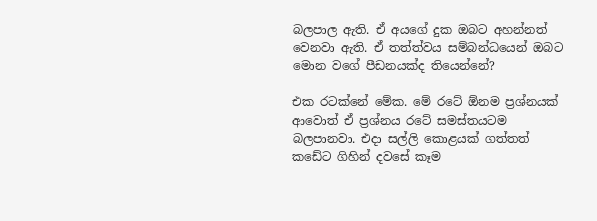බලපාල ඇති. ඒ අයගේ දුක ඔබට අහන්නත් වෙනවා ඇති. ඒ තත්ත්වය සම්බන්ධයෙන් ඔබට මොන වගේ පීඩනයක්ද තියෙන්නේ?

එක රටක්නේ මේක. මේ රටේ ඕනම ප්‍රශ්නයක් ආවොත් ඒ ප්‍රශ්නය රටේ සමස්තයටම බලපානවා. එදා සල්ලි කොළයක් ගත්තත් කඩේට ගිහින් දවසේ කෑම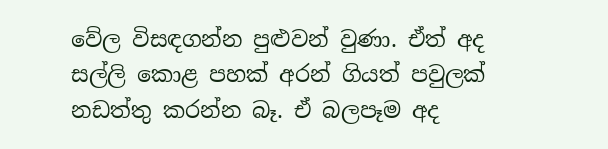වේල විසඳගන්න පුළුවන් වුණා. ඒත් අද සල්ලි කොළ පහක් අරන් ගියත් පවුලක් නඩත්තු කරන්න බෑ. ඒ බලපෑම අද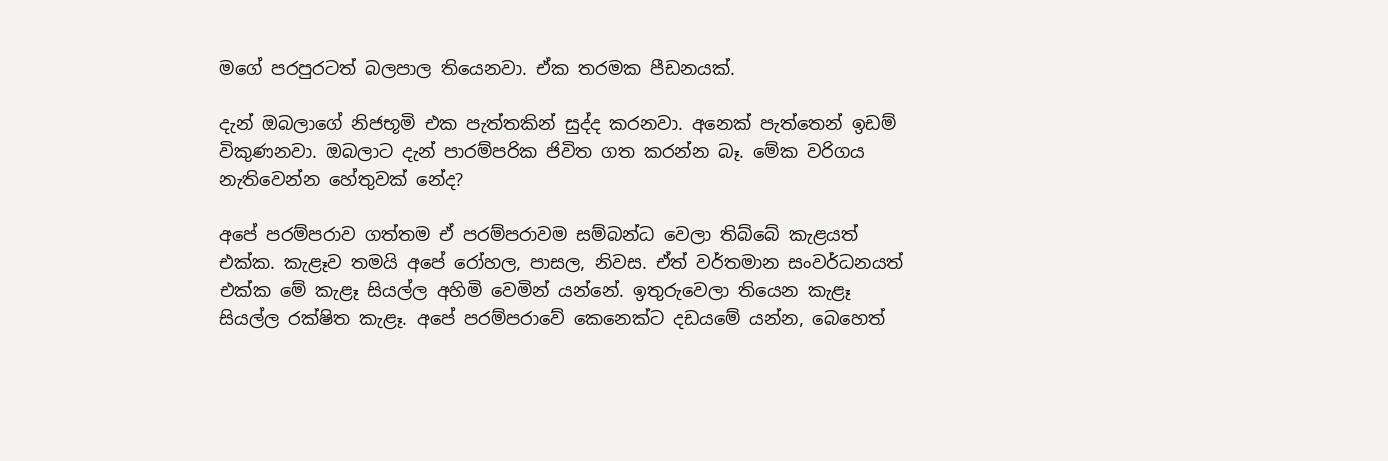මගේ පරපුරටත් බලපාල තියෙනවා. ඒක තරමක පීඩනයක්.

දැන් ඔබලාගේ නිජභූමි එක පැත්තකින් සුද්ද කරනවා. අනෙක් පැත්තෙන් ඉඩම් විකුණනවා. ඔබලාට දැන් පාරම්පරික ජිවිත ගත කරන්න බෑ. මේක වරිගය නැතිවෙන්න හේතුවක් නේද?

අපේ පරම්පරාව ගත්තම ඒ පරම්පරාවම සම්බන්ධ වෙලා තිබ්බේ කැළයත් එක්ක. කැළෑව තමයි අපේ රෝහල, පාසල, නිවස. ඒත් වර්තමාන සංවර්ධනයත් එක්ක මේ කැළෑ සියල්ල අහිමි වෙමින් යන්නේ. ඉතුරුවෙලා තියෙන කැළෑ සියල්ල රක්ෂිත කැළෑ. අපේ පරම්පරාවේ කෙනෙක්ට දඩයමේ යන්න, බෙහෙත්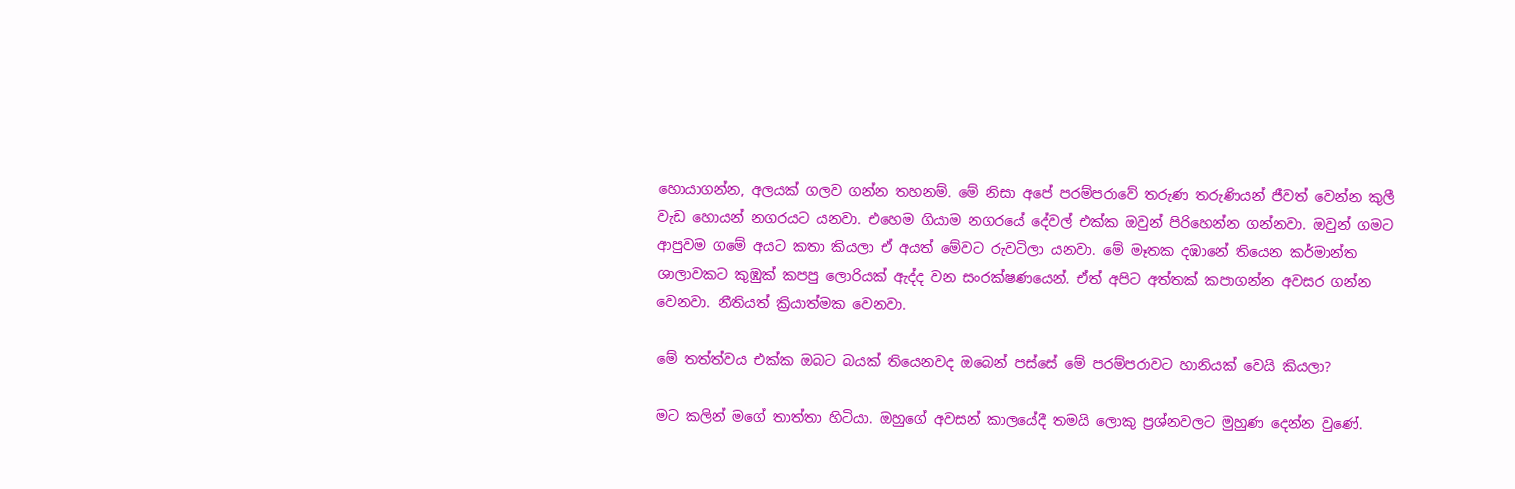හොයාගන්න, අලයක් ගලව ගන්න තහනම්. මේ නිසා අපේ පරම්පරාවේ තරුණ තරුණියන් ජීවත් වෙන්න කුලී වැඩ හොයන් නගරයට යනවා. එහෙම ගියාම නගරයේ දේවල් එක්ක ඔවුන් පිරිහෙන්න ගන්නවා. ඔවුන් ගමට ආපුවම ගමේ අයට කතා කියලා ඒ අයත් මේවට රුවටිලා යනවා. මේ මෑතක දඹානේ තියෙන කර්මාන්ත ශාලාවකට කුඹුක් කපපු ලොරියක් ඇද්ද වන සංරක්ෂණයෙන්. ඒත් අපිට අත්තක් කපාගන්න අවසර ගන්න වෙනවා. නීතියත් ක්‍රියාත්මක වෙනවා.

මේ තත්ත්වය එක්ක ඔබට බයක් තියෙනවද ඔබෙන් පස්සේ මේ පරම්පරාවට හානියක් වෙයි කියලා?

මට කලින් මගේ තාත්තා හිටියා. ඔහුගේ අවසන් කාලයේදී තමයි ලොකු ප්‍රශ්නවලට මුහුණ දෙන්න වුණේ.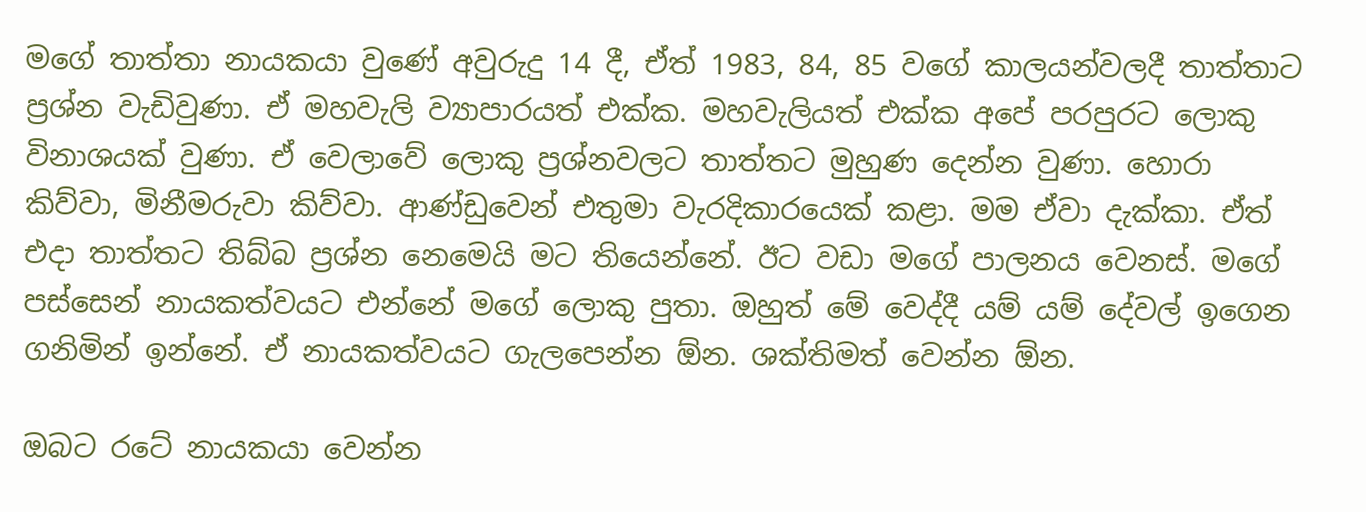මගේ තාත්තා නායකයා වුණේ අවුරුදු 14 දී, ඒත් 1983, 84, 85 වගේ කාලයන්වලදී තාත්තාට ප්‍රශ්න වැඩිවුණා. ඒ මහවැලි ව්‍යාපාරයත් එක්ක. මහවැලියත් එක්ක අපේ පරපුරට ලොකු විනාශයක් වුණා. ඒ වෙලාවේ ලොකු ප්‍රශ්නවලට තාත්තට මුහුණ දෙන්න වුණා. හොරා කිව්වා, මිනීමරුවා කිව්වා. ආණ්ඩුවෙන් එතුමා වැරදිකාරයෙක් කළා. මම ඒවා දැක්කා. ඒත් එදා තාත්තට තිබ්බ ප්‍රශ්න නෙමෙයි මට තියෙන්නේ. ඊට වඩා මගේ පාලනය වෙනස්. මගේ පස්සෙන් නායකත්වයට එන්නේ මගේ ලොකු පුතා. ඔහුත් මේ වෙද්දී යම් යම් දේවල් ඉගෙන ගනිමින් ඉන්නේ. ඒ නායකත්වයට ගැලපෙන්න ඕන. ශක්තිමත් වෙන්න ඕන.

ඔබට රටේ නායකයා වෙන්න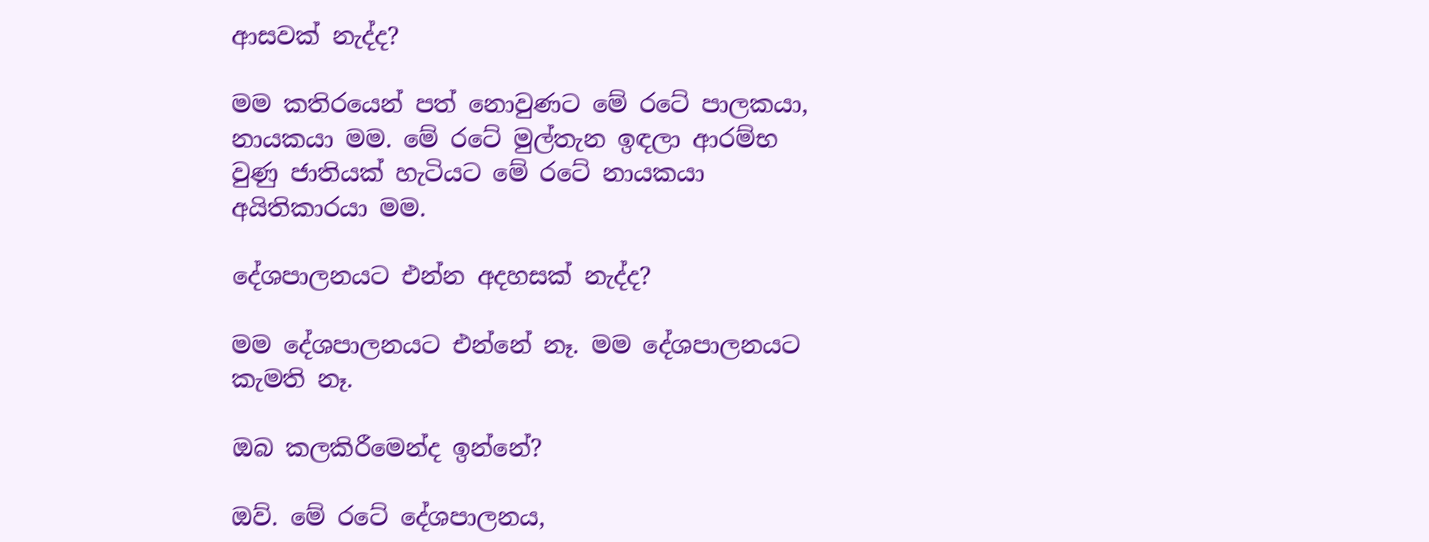ආසවක් නැද්ද?

මම කතිරයෙන් පත් නොවුණට මේ රටේ පාලකයා, නායකයා මම. මේ රටේ මුල්තැන ඉඳලා ආරම්භ වුණු ජාතියක් හැටියට මේ රටේ නායකයා අයිතිකාරයා මම.

දේශපාලනයට එන්න අදහසක් නැද්ද?

මම දේශපාලනයට එන්නේ නෑ. මම දේශපාලනයට කැමති නෑ.

ඔබ කලකිරීමෙන්ද ඉන්නේ?

ඔව්. මේ රටේ දේශපාලනය,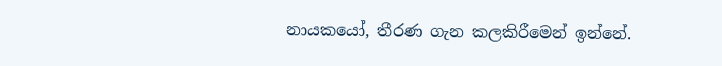නායකයෝ, තීරණ ගැන කලකිරීමෙන් ඉන්නේ.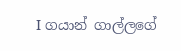I ගයාන් ගාල්ලගේ